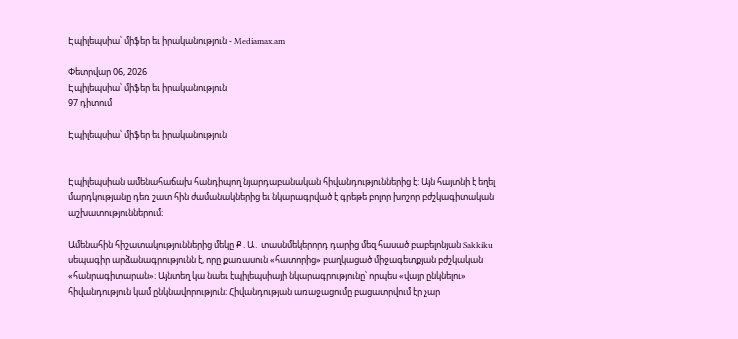Էպիլեպսիա՝ միֆեր եւ իրականություն - Mediamax.am

Փետրվար 06, 2026
Էպիլեպսիա՝ միֆեր եւ իրականություն
97 դիտում

Էպիլեպսիա՝ միֆեր եւ իրականություն


Էպիլեպսիան ամենահաճախ հանդիպող նյարդաբանական հիվանդություններից է: Այն հայտնի է եղել մարդկությանը դեռ շատ հին ժամանակներից եւ նկարագրված է գրեթե բոլոր խոշոր բժշկագիտական աշխատություններում։

Ամենահին հիշատակություններից մեկը Ք․Ա․ տասնմեկերորդ դարից մեզ հասած բաբելոնյան Sakkiku սեպագիր արձանագրությունն է, որը քառասուն «հատորից» բաղկացած միջագետքյան բժշկական «հանրագիտարան»։ Այնտեղ կա նաեւ էպիլեպսիայի նկարագրությունը՝ որպես «վայր ընկնելու» հիվանդություն կամ ընկնավորություն։ Հիվանդության առաջացումը բացատրվում էր չար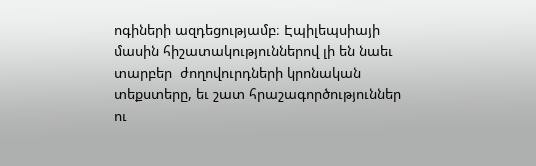ոգիների ազդեցությամբ։ Էպիլեպսիայի մասին հիշատակություններով լի են նաեւ տարբեր  ժողովուրդների կրոնական տեքստերը, եւ շատ հրաշագործություններ ու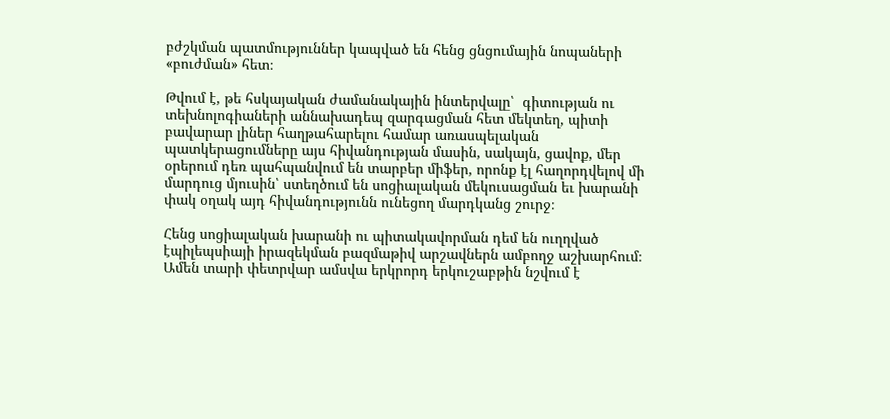բժշկման պատմություններ կապված են հենց ցնցումային նոպաների «բուժման» հետ։

Թվում է, թե հսկայական ժամանակային ինտերվալը՝  գիտության ու տեխնոլոգիաների աննախադեպ զարգացման հետ մեկտեղ, պիտի բավարար լիներ հաղթահարելու համար առասպելական պատկերացումները այս հիվանդության մասին, սակայն, ցավոք, մեր օրերում դեռ պահպանվում են տարբեր միֆեր, որոնք էլ հաղորդվելով մի մարդուց մյուսին՝ ստեղծում են սոցիալական մեկուսացման եւ խարանի փակ օղակ այդ հիվանդությունն ունեցող մարդկանց շուրջ։

Հենց սոցիալական խարանի ու պիտակավորման դեմ են ուղղված էպիլեպսիայի իրազեկման բազմաթիվ արշավներն ամբողջ աշխարհում։ Ամեն տարի փետրվար ամսվա երկրորդ երկուշաբթին նշվում է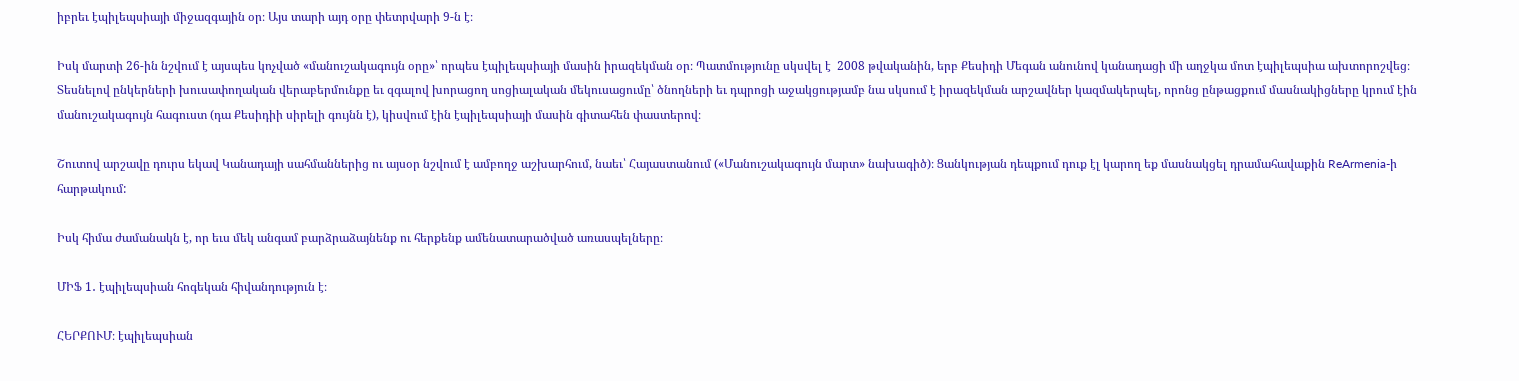իբրեւ էպիլեպսիայի միջազգային օր։ Այս տարի այդ օրը փետրվարի 9-ն է։

Իսկ մարտի 26-ին նշվում է այսպես կոչված «մանուշակագույն օրը»՝ որպես էպիլեպսիայի մասին իրազեկման օր։ Պատմությունը սկսվել է  2008 թվականին, երբ Քեսիդի Մեգան անունով կանադացի մի աղջկա մոտ էպիլեպսիա ախտորոշվեց։ Տեսնելով ընկերների խուսափողական վերաբերմունքը եւ զգալով խորացող սոցիալական մեկուսացումը՝ ծնողների եւ դպրոցի աջակցությամբ նա սկսում է իրազեկման արշավներ կազմակերպել, որոնց ընթացքում մասնակիցները կրում էին մանուշակագույն հագուստ (դա Քեսիդիի սիրելի գույնն է), կիսվում էին էպիլեպսիայի մասին գիտահեն փաստերով։

Շուտով արշավը դուրս եկավ Կանադայի սահմաններից ու այսօր նշվում է ամբողջ աշխարհում, նաեւ՝ Հայաստանում («Մանուշակագույն մարտ» նախագիծ)։ Ցանկության դեպքում դուք էլ կարող եք մասնակցել դրամահավաքին ReArmenia-ի հարթակում:

Իսկ հիմա ժամանակն է, որ եւս մեկ անգամ բարձրաձայնենք ու հերքենք ամենատարածված առասպելները։

ՄԻՖ 1․ էպիլեպսիան հոգեկան հիվանդություն է։

ՀԵՐՔՈՒՄ։ էպիլեպսիան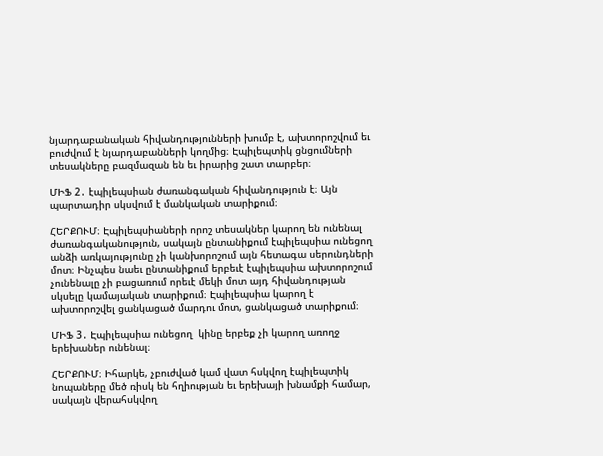նյարդաբանական հիվանդությունների խումբ է, ախտորոշվում եւ բուժվում է նյարդաբանների կողմից։ Էպիլեպտիկ ցնցումների տեսակները բազմազան են եւ իրարից շատ տարբեր։

ՄԻՖ 2․ էպիլեպսիան ժառանգական հիվանդություն է։ Այն պարտադիր սկսվում է մանկական տարիքում։

ՀԵՐՔՈՒՄ։ Էպիլեպսիաների որոշ տեսակներ կարող են ունենալ ժառանգականություն, սակայն ընտանիքում էպիլեպսիա ունեցող անձի առկայությունը չի կանխորոշում այն հետագա սերունդների մոտ։ Ինչպես նաեւ ընտանիքում երբեւէ էպիլեպսիա ախտորոշում չունենալը չի բացառում որեւէ մեկի մոտ այդ հիվանդության սկսելը կամայական տարիքում։ Էպիլեպսիա կարող է ախտորոշվել ցանկացած մարդու մոտ, ցանկացած տարիքում։

ՄԻՖ 3․ Էպիլեպսիա ունեցող  կինը երբեք չի կարող առողջ երեխաներ ունենալ։

ՀԵՐՔՈՒՄ։ Իհարկե, չբուժված կամ վատ հսկվող էպիլեպտիկ նոպաները մեծ ռիսկ են հղիության եւ երեխայի խնամքի համար, սակայն վերահսկվող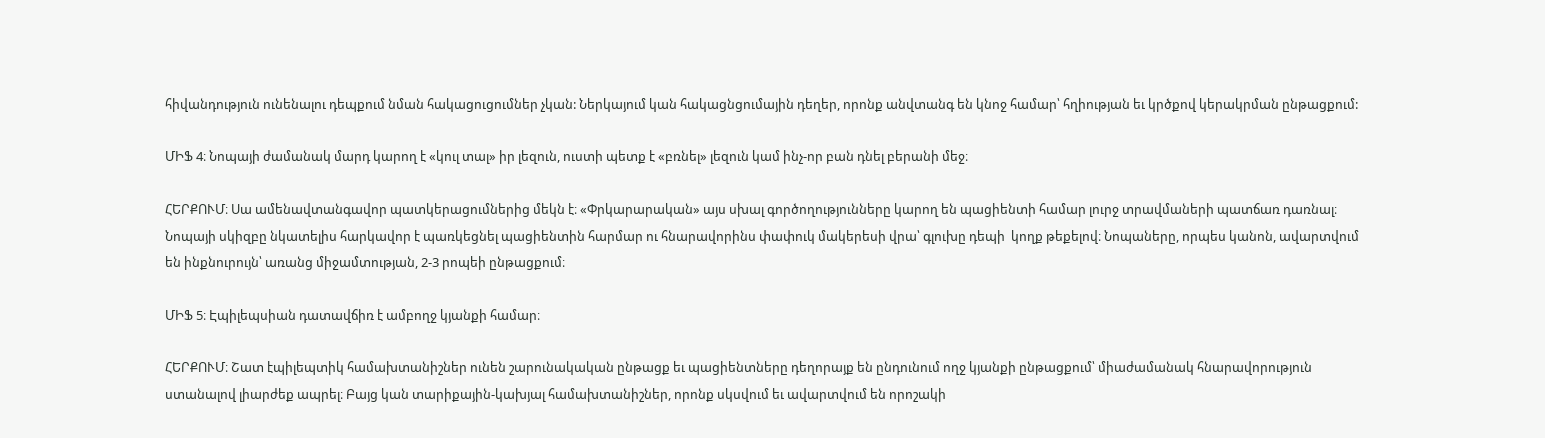հիվանդություն ունենալու դեպքում նման հակացուցումներ չկան: Ներկայում կան հակացնցումային դեղեր, որոնք անվտանգ են կնոջ համար՝ հղիության եւ կրծքով կերակրման ընթացքում:

ՄԻՖ 4։ Նոպայի ժամանակ մարդ կարող է «կուլ տալ» իր լեզուն, ուստի պետք է «բռնել» լեզուն կամ ինչ-որ բան դնել բերանի մեջ։

ՀԵՐՔՈՒՄ։ Սա ամենավտանգավոր պատկերացումներից մեկն է։ «Փրկարարական» այս սխալ գործողությունները կարող են պացիենտի համար լուրջ տրավմաների պատճառ դառնալ։ Նոպայի սկիզբը նկատելիս հարկավոր է պառկեցնել պացիենտին հարմար ու հնարավորինս փափուկ մակերեսի վրա՝ գլուխը դեպի  կողք թեքելով։ Նոպաները, որպես կանոն, ավարտվում են ինքնուրույն՝ առանց միջամտության, 2-3 րոպեի ընթացքում։

ՄԻՖ 5։ Էպիլեպսիան դատավճիռ է ամբողջ կյանքի համար։

ՀԵՐՔՈՒՄ։ Շատ էպիլեպտիկ համախտանիշներ ունեն շարունակական ընթացք եւ պացիենտները դեղորայք են ընդունում ողջ կյանքի ընթացքում՝ միաժամանակ հնարավորություն ստանալով լիարժեք ապրել։ Բայց կան տարիքային-կախյալ համախտանիշներ, որոնք սկսվում եւ ավարտվում են որոշակի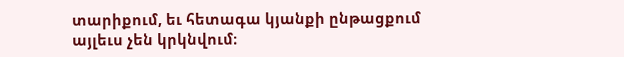տարիքում, եւ հետագա կյանքի ընթացքում այլեւս չեն կրկնվում։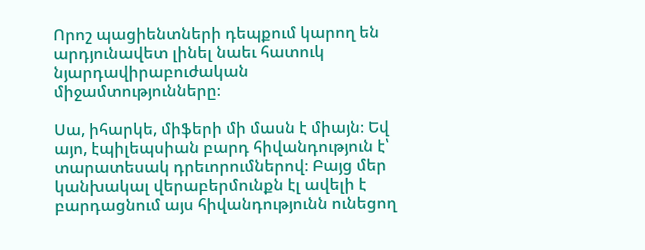Որոշ պացիենտների դեպքում կարող են արդյունավետ լինել նաեւ հատուկ նյարդավիրաբուժական միջամտությունները։

Սա, իհարկե, միֆերի մի մասն է միայն։ Եվ այո, էպիլեպսիան բարդ հիվանդություն է՝ տարատեսակ դրեւորումներով։ Բայց մեր կանխակալ վերաբերմունքն էլ ավելի է բարդացնում այս հիվանդությունն ունեցող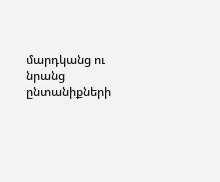մարդկանց ու նրանց ընտանիքների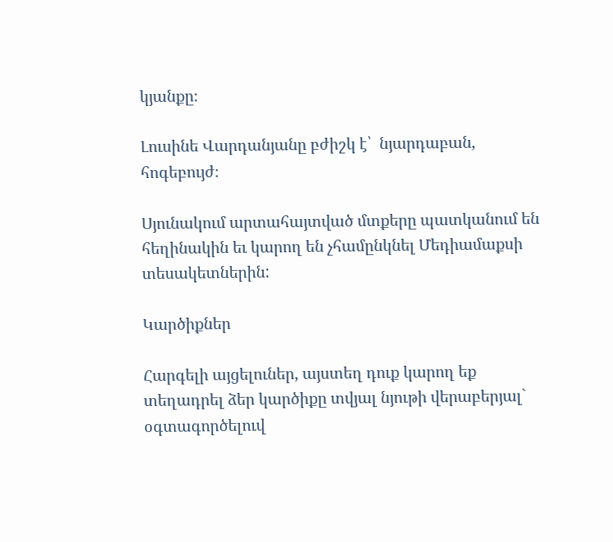կյանքը։

Լուսինե Վարդանյանը բժիշկ է՝  նյարդաբան, հոգեբույժ։

Սյունակում արտահայտված մտքերը պատկանում են հեղինակին եւ կարող են չհամընկնել Մեդիամաքսի տեսակետներին:

Կարծիքներ

Հարգելի այցելուներ, այստեղ դուք կարող եք տեղադրել ձեր կարծիքը տվյալ նյութի վերաբերյալ` օգտագործելուվ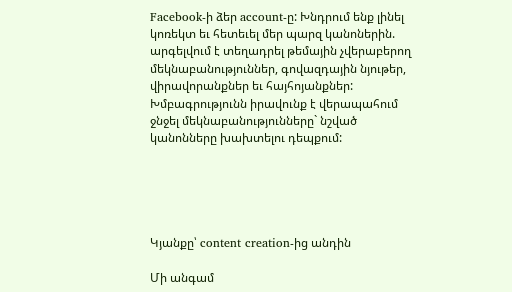Facebook-ի ձեր account-ը: Խնդրում ենք լինել կոռեկտ եւ հետեւել մեր պարզ կանոներին. արգելվում է տեղադրել թեմային չվերաբերող մեկնաբանություններ, գովազդային նյութեր, վիրավորանքներ եւ հայհոյանքներ: Խմբագրությունն իրավունք է վերապահում ջնջել մեկնաբանությունները` նշված կանոնները խախտելու դեպքում:





Կյանքը՝ content creation-ից անդին

Մի անգամ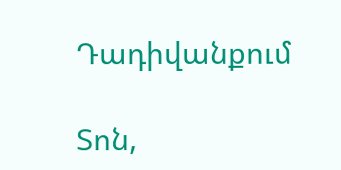Դադիվանքում

Տոն,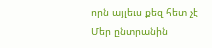որն այլեւս քեզ հետ չէ
Մեր ընտրանին